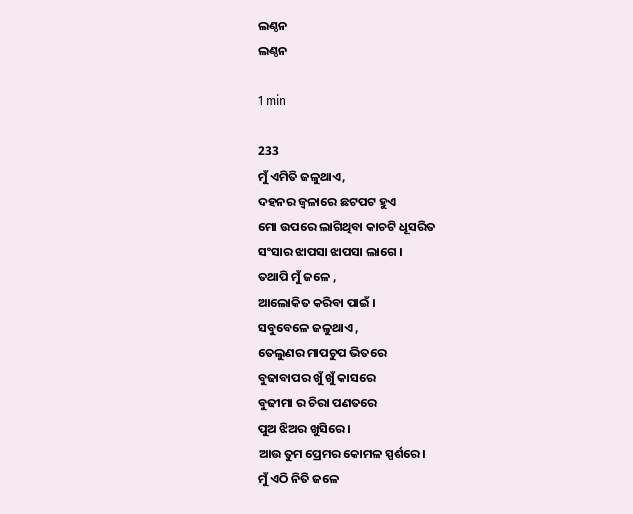ଲଣ୍ଠନ
ଲଣ୍ଠନ

1 min

233
ମୁଁ ଏମିତି ଜଳୁଥାଏ,
ଦହନର ଜ୍ୱଳାରେ ଛଟପଟ ହୁଏ
ମୋ ଉପରେ ଲାଗିଥିବା କାଚଟି ଧୂସରିତ
ସଂସାର ଝାପସା ଝାପସା ଲାଗେ ।
ତଥାପି ମୁଁ ଜଳେ ,
ଆଲୋକିତ କରିବା ପାଇଁ ।
ସବୁବେଳେ ଜଳୁଥାଏ ,
ତେଲୁଣର ମାପଚୁପ ଭିତରେ
ବୁଢାବାପର ଖୁଁ ଖୁଁ କାସରେ
ବୁଢୀମା ର ଚିରା ପଣତରେ
ପୁଅ ଝିଅର ଖୁସିରେ ।
ଆଉ ତୁମ ପ୍ରେମର କୋମଳ ସ୍ପର୍ଶରେ।
ମୁଁ ଏଠି ନିତି ଜଳେ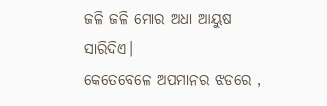ଜଳି ଜଳି ମୋର ଅଧା ଆୟୁଷ ସାରିଦିଏ।
କେତେବେଳେ ଅପମାନର ଝଡରେ ,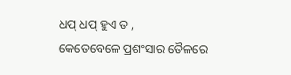ଧପ୍ ଧପ୍ ହୁଏ ତ ,
କେତେବେଳେ ପ୍ରଶଂସାର ତୈଳରେ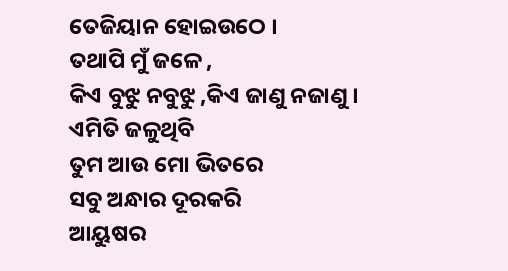ତେଜିୟାନ ହୋଇଉଠେ ।
ତଥାପି ମୁଁ ଜଳେ ,
କିଏ ବୁଝୁ ନବୁଝୁ ,କିଏ ଜାଣୁ ନଜାଣୁ ।
ଏମିତି ଜଳୁଥିବି
ତୁମ ଆଉ ମୋ ଭିତରେ
ସବୁ ଅନ୍ଧାର ଦୂରକରି
ଆୟୁଷର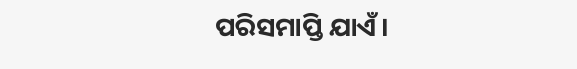ପରିସମାପ୍ତି ଯାଏଁ।